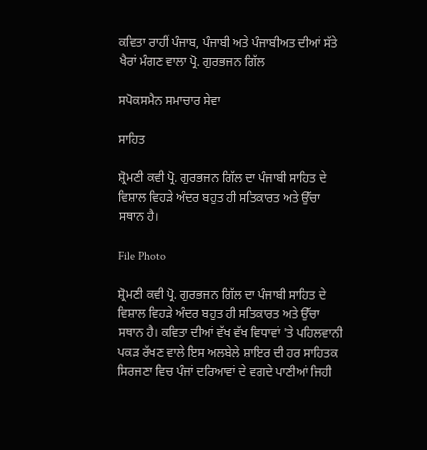ਕਵਿਤਾ ਰਾਹੀਂ ਪੰਜਾਬ, ਪੰਜਾਬੀ ਅਤੇ ਪੰਜਾਬੀਅਤ ਦੀਆਂ ਸੱਤੇ ਖੈਰਾਂ ਮੰਗਣ ਵਾਲਾ ਪ੍ਰੋ. ਗੁਰਭਜਨ ਗਿੱਲ

ਸਪੋਕਸਮੈਨ ਸਮਾਚਾਰ ਸੇਵਾ

ਸਾਹਿਤ

ਸ਼੍ਰੋਮਣੀ ਕਵੀ ਪ੍ਰੋ. ਗੁਰਭਜਨ ਗਿੱਲ ਦਾ ਪੰਜਾਬੀ ਸਾਹਿਤ ਦੇ ਵਿਸ਼ਾਲ ਵਿਹੜੇ ਅੰਦਰ ਬਹੁਤ ਹੀ ਸਤਿਕਾਰਤ ਅਤੇ ਉੱਚਾ ਸਥਾਨ ਹੈ।

File Photo

ਸ਼੍ਰੋਮਣੀ ਕਵੀ ਪ੍ਰੋ. ਗੁਰਭਜਨ ਗਿੱਲ ਦਾ ਪੰਜਾਬੀ ਸਾਹਿਤ ਦੇ ਵਿਸ਼ਾਲ ਵਿਹੜੇ ਅੰਦਰ ਬਹੁਤ ਹੀ ਸਤਿਕਾਰਤ ਅਤੇ ਉੱਚਾ ਸਥਾਨ ਹੈ। ਕਵਿਤਾ ਦੀਆਂ ਵੱਖ ਵੱਖ ਵਿਧਾਵਾਂ 'ਤੇ ਪਹਿਲਵਾਨੀ ਪਕੜ ਰੱਖਣ ਵਾਲੇ ਇਸ ਅਲਬੇਲੇ ਸ਼ਾਇਰ ਦੀ ਹਰ ਸਾਹਿਤਕ ਸਿਰਜਣਾ ਵਿਚ ਪੰਜਾਂ ਦਰਿਆਵਾਂ ਦੇ ਵਗਦੇ ਪਾਣੀਆਂ ਜਿਹੀ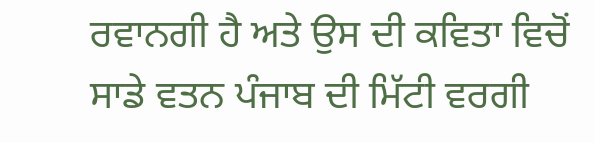ਰਵਾਨਗੀ ਹੈ ਅਤੇ ਉਸ ਦੀ ਕਵਿਤਾ ਵਿਚੋਂ ਸਾਡੇ ਵਤਨ ਪੰਜਾਬ ਦੀ ਮਿੱਟੀ ਵਰਗੀ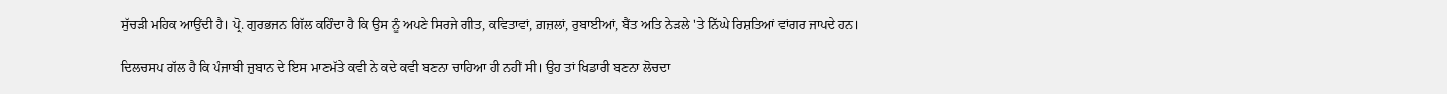ਸੁੱਚੜੀ ਮਹਿਕ ਆਉਂਦੀ ਹੈ। ਪ੍ਰੋ. ਗੁਰਭਜਨ ਗਿੱਲ ਕਹਿੰਦਾ ਹੈ ਕਿ ਉਸ ਨੂੰ ਅਪਣੇ ਸਿਰਜੇ ਗੀਤ, ਕਵਿਤਾਵਾਂ, ਗ਼ਜ਼ਲਾਂ, ਰੁਬਾਈਆਂ, ਬੈਂਤ ਅਤਿ ਨੇੜਲੇ 'ਤੇ ਨਿੱਘੇ ਰਿਸ਼ਤਿਆਂ ਵਾਂਗਰ ਜਾਪਦੇ ਹਨ।

ਦਿਲਚਸਪ ਗੱਲ ਹੈ ਕਿ ਪੰਜਾਬੀ ਜ਼ੁਬਾਨ ਦੇ ਇਸ ਮਾਣਮੱਤੇ ਕਵੀ ਨੇ ਕਦੇ ਕਵੀ ਬਣਨਾ ਚਾਹਿਆ ਹੀ ਨਹੀਂ ਸੀ। ਉਹ ਤਾਂ ਖਿਡਾਰੀ ਬਣਨਾ ਲੋਚਦਾ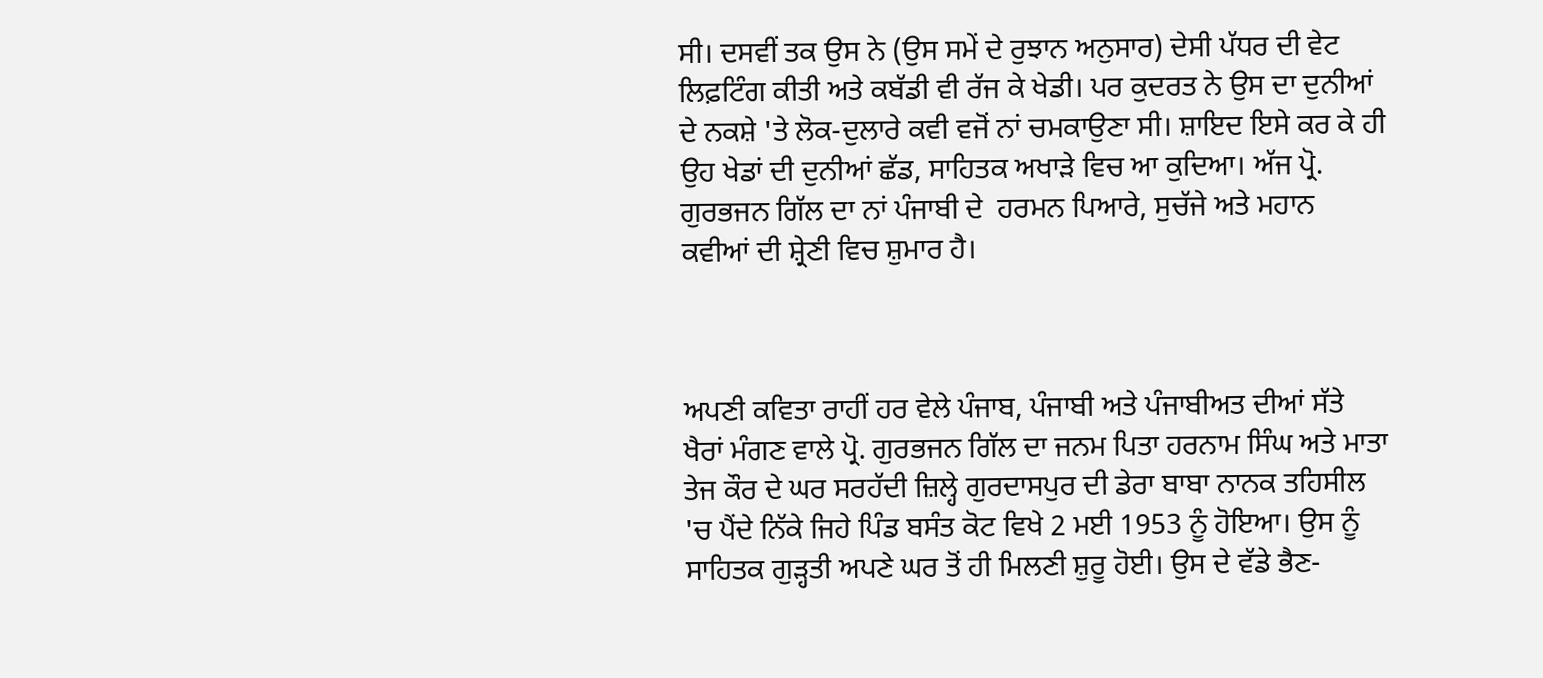ਸੀ। ਦਸਵੀਂ ਤਕ ਉਸ ਨੇ (ਉਸ ਸਮੇਂ ਦੇ ਰੁਝਾਨ ਅਨੁਸਾਰ) ਦੇਸੀ ਪੱਧਰ ਦੀ ਵੇਟ ਲਿਫ਼ਟਿੰਗ ਕੀਤੀ ਅਤੇ ਕਬੱਡੀ ਵੀ ਰੱਜ ਕੇ ਖੇਡੀ। ਪਰ ਕੁਦਰਤ ਨੇ ਉਸ ਦਾ ਦੁਨੀਆਂ ਦੇ ਨਕਸ਼ੇ 'ਤੇ ਲੋਕ-ਦੁਲਾਰੇ ਕਵੀ ਵਜੋਂ ਨਾਂ ਚਮਕਾਉਣਾ ਸੀ। ਸ਼ਾਇਦ ਇਸੇ ਕਰ ਕੇ ਹੀ ਉਹ ਖੇਡਾਂ ਦੀ ਦੁਨੀਆਂ ਛੱਡ, ਸਾਹਿਤਕ ਅਖਾੜੇ ਵਿਚ ਆ ਕੁਦਿਆ। ਅੱਜ ਪ੍ਰੋ. ਗੁਰਭਜਨ ਗਿੱਲ ਦਾ ਨਾਂ ਪੰਜਾਬੀ ਦੇ  ਹਰਮਨ ਪਿਆਰੇ, ਸੁਚੱਜੇ ਅਤੇ ਮਹਾਨ ਕਵੀਆਂ ਦੀ ਸ਼੍ਰੇਣੀ ਵਿਚ ਸ਼ੁਮਾਰ ਹੈ।



ਅਪਣੀ ਕਵਿਤਾ ਰਾਹੀਂ ਹਰ ਵੇਲੇ ਪੰਜਾਬ, ਪੰਜਾਬੀ ਅਤੇ ਪੰਜਾਬੀਅਤ ਦੀਆਂ ਸੱਤੇ ਖੈਰਾਂ ਮੰਗਣ ਵਾਲੇ ਪ੍ਰੋ. ਗੁਰਭਜਨ ਗਿੱਲ ਦਾ ਜਨਮ ਪਿਤਾ ਹਰਨਾਮ ਸਿੰਘ ਅਤੇ ਮਾਤਾ ਤੇਜ ਕੌਰ ਦੇ ਘਰ ਸਰਹੱਦੀ ਜ਼ਿਲ੍ਹੇ ਗੁਰਦਾਸਪੁਰ ਦੀ ਡੇਰਾ ਬਾਬਾ ਨਾਨਕ ਤਹਿਸੀਲ 'ਚ ਪੈਂਦੇ ਨਿੱਕੇ ਜਿਹੇ ਪਿੰਡ ਬਸੰਤ ਕੋਟ ਵਿਖੇ 2 ਮਈ 1953 ਨੂੰ ਹੋਇਆ। ਉਸ ਨੂੰ ਸਾਹਿਤਕ ਗੁੜ੍ਹਤੀ ਅਪਣੇ ਘਰ ਤੋਂ ਹੀ ਮਿਲਣੀ ਸ਼ੁਰੂ ਹੋਈ। ਉਸ ਦੇ ਵੱਡੇ ਭੈਣ-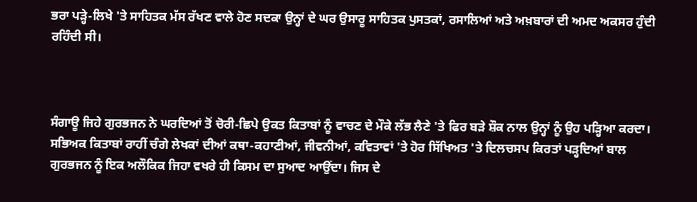ਭਰਾ ਪੜ੍ਹੇ-ਲਿਖੇ 'ਤੇ ਸਾਹਿਤਕ ਮੱਸ ਰੱਖਣ ਵਾਲੇ ਹੋਣ ਸਦਕਾ ਉਨ੍ਹਾਂ ਦੇ ਘਰ ਉਸਾਰੂ ਸਾਹਿਤਕ ਪੁਸਤਕਾਂ, ਰਸਾਲਿਆਂ ਅਤੇ ਅਖ਼ਬਾਰਾਂ ਦੀ ਅਮਦ ਅਕਸਰ ਹੁੰਦੀ ਰਹਿੰਦੀ ਸੀ।



ਸੰਗਾਊ ਜਿਹੇ ਗੁਰਭਜਨ ਨੇ ਘਰਦਿਆਂ ਤੋਂ ਚੋਰੀ-ਛਿਪੇ ਉਕਤ ਕਿਤਾਬਾਂ ਨੂੰ ਵਾਚਣ ਦੇ ਮੌਕੇ ਲੱਭ ਲੈਣੇ 'ਤੇ ਫਿਰ ਬੜੇ ਸ਼ੌਕ ਨਾਲ ਉਨ੍ਹਾਂ ਨੂੰ ਉਹ ਪੜ੍ਹਿਆ ਕਰਦਾ। ਸਭਿਅਕ ਕਿਤਾਬਾਂ ਰਾਹੀਂ ਚੰਗੇ ਲੇਖਕਾਂ ਦੀਆਂ ਕਥਾ-ਕਹਾਣੀਆਂ, ਜੀਵਨੀਆਂ, ਕਵਿਤਾਵਾਂ 'ਤੇ ਹੋਰ ਸਿੱਖਿਅਤ 'ਤੇ ਦਿਲਚਸਪ ਕਿਰਤਾਂ ਪੜ੍ਹਦਿਆਂ ਬਾਲ ਗੁਰਭਜਨ ਨੂੰ ਇਕ ਅਲੌਕਿਕ ਜਿਹਾ ਵਖਰੇ ਹੀ ਕਿਸਮ ਦਾ ਸੁਆਦ ਆਉਂਦਾ। ਜਿਸ ਦੇ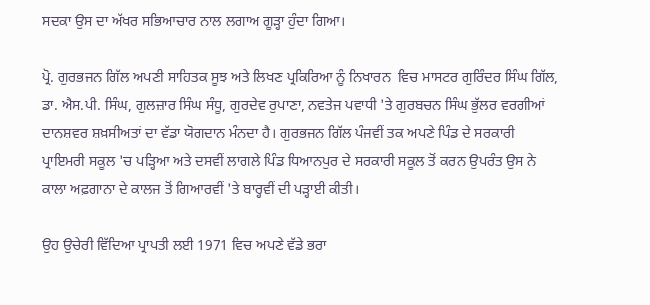ਸਦਕਾ ਉਸ ਦਾ ਅੱਖਰ ਸਭਿਆਚਾਰ ਨਾਲ ਲਗਾਅ ਗੂੜ੍ਹਾ ਹੁੰਦਾ ਗਿਆ।

ਪ੍ਰੋ. ਗੁਰਭਜਨ ਗਿੱਲ ਅਪਣੀ ਸਾਹਿਤਕ ਸੂਝ ਅਤੇ ਲਿਖਣ ਪ੍ਰਕਿਰਿਆ ਨੂੰ ਨਿਖਾਰਨ  ਵਿਚ ਮਾਸਟਰ ਗੁਰਿੰਦਰ ਸਿੰਘ ਗਿੱਲ, ਡਾ. ਐਸ.ਪੀ. ਸਿੰਘ, ਗੁਲਜ਼ਾਰ ਸਿੰਘ ਸੰਧੂ, ਗੁਰਦੇਵ ਰੁਪਾਣਾ, ਨਵਤੇਜ ਪਵਾਧੀ 'ਤੇ ਗੁਰਬਚਨ ਸਿੰਘ ਭੁੱਲਰ ਵਰਗੀਆਂ ਦਾਨਸ਼ਵਰ ਸ਼ਖ਼ਸੀਅਤਾਂ ਦਾ ਵੱਡਾ ਯੋਗਦਾਨ ਮੰਨਦਾ ਹੈ। ਗੁਰਭਜਨ ਗਿੱਲ ਪੰਜਵੀਂ ਤਕ ਅਪਣੇ ਪਿੰਡ ਦੇ ਸਰਕਾਰੀ ਪ੍ਰਾਇਮਰੀ ਸਕੂਲ 'ਚ ਪੜ੍ਹਿਆ ਅਤੇ ਦਸਵੀਂ ਲਾਗਲੇ ਪਿੰਡ ਧਿਆਨਪੁਰ ਦੇ ਸਰਕਾਰੀ ਸਕੂਲ ਤੋਂ ਕਰਨ ਉਪਰੰਤ ਉਸ ਨੇ ਕਾਲਾ ਅਫ਼ਗਾਨਾ ਦੇ ਕਾਲਜ ਤੋਂ ਗਿਆਰਵੀਂ 'ਤੇ ਬਾਰ੍ਹਵੀਂ ਦੀ ਪੜ੍ਹਾਈ ਕੀਤੀ।

ਉਹ ਉਚੇਰੀ ਵਿੱਦਿਆ ਪ੍ਰਾਪਤੀ ਲਈ 1971 ਵਿਚ ਅਪਣੇ ਵੱਡੇ ਭਰਾ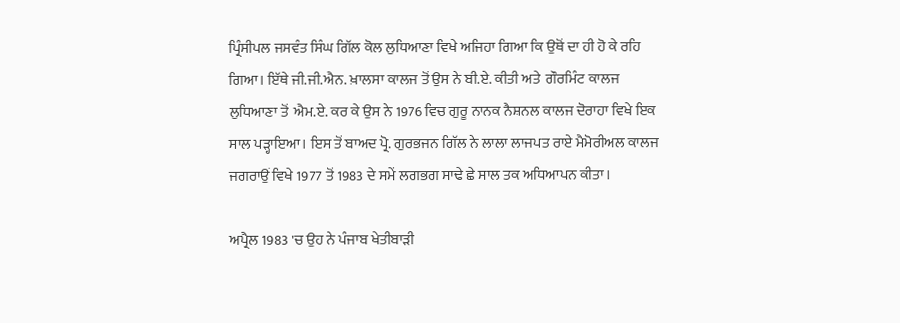ਪ੍ਰਿੰਸੀਪਲ ਜਸਵੰਤ ਸਿੰਘ ਗਿੱਲ ਕੋਲ ਲੁਧਿਆਣਾ ਵਿਖੇ ਅਜਿਹਾ ਗਿਆ ਕਿ ਉਥੋਂ ਦਾ ਹੀ ਹੋ ਕੇ ਰਹਿ ਗਿਆ। ਇੱਥੇ ਜੀ.ਜੀ.ਐਨ. ਖ਼ਾਲਸਾ ਕਾਲਜ ਤੋਂ ਉਸ ਨੇ ਬੀ.ਏ. ਕੀਤੀ ਅਤੇ  ਗੌਰਮਿੰਟ ਕਾਲਜ ਲੁਧਿਆਣਾ ਤੋਂ  ਐਮ.ਏ. ਕਰ ਕੇ ਉਸ ਨੇ 1976 ਵਿਚ ਗੁਰੂ ਨਾਨਕ ਨੈਸ਼ਨਲ ਕਾਲਜ ਦੋਰਾਹਾ ਵਿਖੇ ਇਕ ਸਾਲ ਪੜ੍ਹਾਇਆ। ਇਸ ਤੋਂ ਬਾਅਦ ਪ੍ਰੋ. ਗੁਰਭਜਨ ਗਿੱਲ ਨੇ ਲਾਲਾ ਲਾਜਪਤ ਰਾਏ ਮੈਮੋਰੀਅਲ ਕਾਲਜ ਜਗਰਾਉਂ ਵਿਖੇ 1977 ਤੋਂ 1983 ਦੇ ਸਮੇਂ ਲਗਭਗ ਸਾਢੇ ਛੇ ਸਾਲ ਤਕ ਅਧਿਆਪਨ ਕੀਤਾ।

ਅਪ੍ਰੈਲ 1983 'ਚ ਉਹ ਨੇ ਪੰਜਾਬ ਖੇਤੀਬਾੜੀ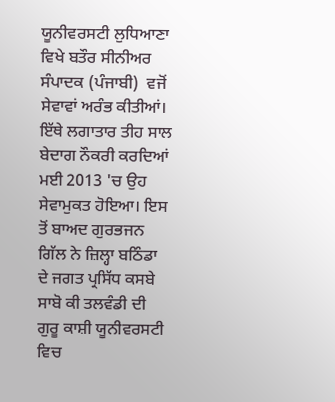ਯੂਨੀਵਰਸਟੀ ਲੁਧਿਆਣਾ ਵਿਖੇ ਬਤੌਰ ਸੀਨੀਅਰ ਸੰਪਾਦਕ (ਪੰਜਾਬੀ)  ਵਜੋਂ ਸੇਵਾਵਾਂ ਅਰੰਭ ਕੀਤੀਆਂ। ਇੱਥੇ ਲਗਾਤਾਰ ਤੀਹ ਸਾਲ ਬੇਦਾਗ ਨੌਕਰੀ ਕਰਦਿਆਂ ਮਈ 2013 'ਚ ਉਹ ਸੇਵਾਮੁਕਤ ਹੋਇਆ। ਇਸ ਤੋਂ ਬਾਅਦ ਗੁਰਭਜਨ ਗਿੱਲ ਨੇ ਜ਼ਿਲ੍ਹਾ ਬਠਿੰਡਾ ਦੇ ਜਗਤ ਪ੍ਰਸਿੱਧ ਕਸਬੇ ਸਾਬੋ ਕੀ ਤਲਵੰਡੀ ਦੀ ਗੁਰੂ ਕਾਸ਼ੀ ਯੂਨੀਵਰਸਟੀ ਵਿਚ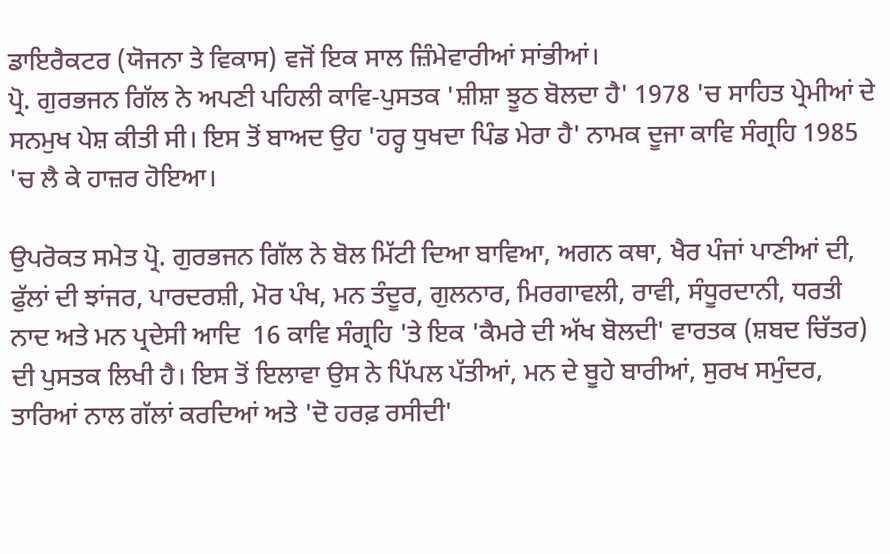ਡਾਇਰੈਕਟਰ (ਯੋਜਨਾ ਤੇ ਵਿਕਾਸ) ਵਜੋਂ ਇਕ ਸਾਲ ਜ਼ਿੰਮੇਵਾਰੀਆਂ ਸਾਂਭੀਆਂ।
ਪ੍ਰੋ. ਗੁਰਭਜਨ ਗਿੱਲ ਨੇ ਅਪਣੀ ਪਹਿਲੀ ਕਾਵਿ-ਪੁਸਤਕ 'ਸ਼ੀਸ਼ਾ ਝੂਠ ਬੋਲਦਾ ਹੈ' 1978 'ਚ ਸਾਹਿਤ ਪ੍ਰੇਮੀਆਂ ਦੇ ਸਨਮੁਖ ਪੇਸ਼ ਕੀਤੀ ਸੀ। ਇਸ ਤੋਂ ਬਾਅਦ ਉਹ 'ਹਰ੍ਹ ਧੁਖਦਾ ਪਿੰਡ ਮੇਰਾ ਹੈ' ਨਾਮਕ ਦੂਜਾ ਕਾਵਿ ਸੰਗ੍ਰਹਿ 1985 'ਚ ਲੈ ਕੇ ਹਾਜ਼ਰ ਹੋਇਆ।

ਉਪਰੋਕਤ ਸਮੇਤ ਪ੍ਰੋ. ਗੁਰਭਜਨ ਗਿੱਲ ਨੇ ਬੋਲ ਮਿੱਟੀ ਦਿਆ ਬਾਵਿਆ, ਅਗਨ ਕਥਾ, ਖੈਰ ਪੰਜਾਂ ਪਾਣੀਆਂ ਦੀ, ਫੁੱਲਾਂ ਦੀ ਝਾਂਜਰ, ਪਾਰਦਰਸ਼ੀ, ਮੋਰ ਪੰਖ, ਮਨ ਤੰਦੂਰ, ਗੁਲਨਾਰ, ਮਿਰਗਾਵਲੀ, ਰਾਵੀ, ਸੰਧੂਰਦਾਨੀ, ਧਰਤੀ ਨਾਦ ਅਤੇ ਮਨ ਪ੍ਰਦੇਸੀ ਆਦਿ  16 ਕਾਵਿ ਸੰਗ੍ਰਹਿ 'ਤੇ ਇਕ 'ਕੈਮਰੇ ਦੀ ਅੱਖ ਬੋਲਦੀ' ਵਾਰਤਕ (ਸ਼ਬਦ ਚਿੱਤਰ) ਦੀ ਪੁਸਤਕ ਲਿਖੀ ਹੈ। ਇਸ ਤੋਂ ਇਲਾਵਾ ਉਸ ਨੇ ਪਿੱਪਲ ਪੱਤੀਆਂ, ਮਨ ਦੇ ਬੂਹੇ ਬਾਰੀਆਂ, ਸੁਰਖ ਸਮੁੰਦਰ, ਤਾਰਿਆਂ ਨਾਲ ਗੱਲਾਂ ਕਰਦਿਆਂ ਅਤੇ 'ਦੋ ਹਰਫ਼ ਰਸੀਦੀ'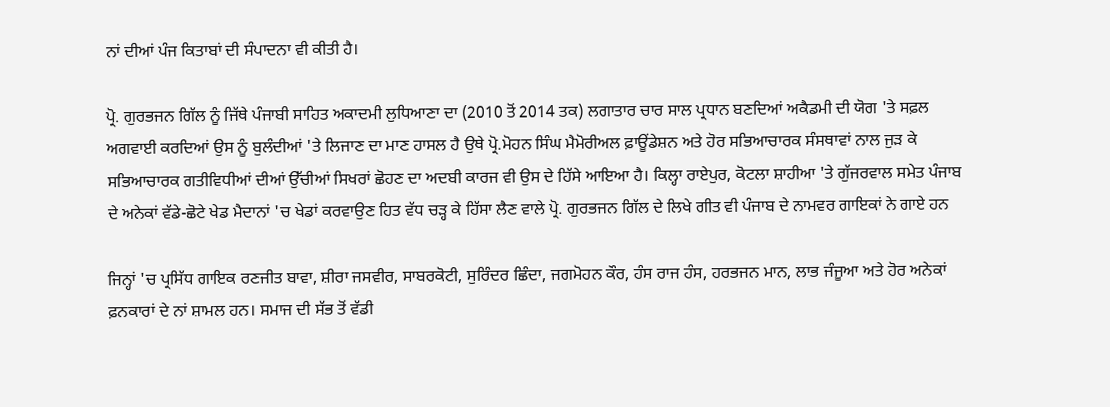ਨਾਂ ਦੀਆਂ ਪੰਜ ਕਿਤਾਬਾਂ ਦੀ ਸੰਪਾਦਨਾ ਵੀ ਕੀਤੀ ਹੈ।

ਪ੍ਰੋ. ਗੁਰਭਜਨ ਗਿੱਲ ਨੂੰ ਜਿੱਥੇ ਪੰਜਾਬੀ ਸਾਹਿਤ ਅਕਾਦਮੀ ਲੁਧਿਆਣਾ ਦਾ (2010 ਤੋਂ 2014 ਤਕ) ਲਗਾਤਾਰ ਚਾਰ ਸਾਲ ਪ੍ਰਧਾਨ ਬਣਦਿਆਂ ਅਕੈਡਮੀ ਦੀ ਯੋਗ 'ਤੇ ਸਫ਼ਲ ਅਗਵਾਈ ਕਰਦਿਆਂ ਉਸ ਨੂੰ ਬੁਲੰਦੀਆਂ 'ਤੇ ਲਿਜਾਣ ਦਾ ਮਾਣ ਹਾਸਲ ਹੈ ਉਥੇ ਪ੍ਰੋ.ਮੋਹਨ ਸਿੰਘ ਮੈਮੋਰੀਅਲ ਫ਼ਾਊਂਡੇਸ਼ਨ ਅਤੇ ਹੋਰ ਸਭਿਆਚਾਰਕ ਸੰਸਥਾਵਾਂ ਨਾਲ ਜੁੜ ਕੇ ਸਭਿਆਚਾਰਕ ਗਤੀਵਿਧੀਆਂ ਦੀਆਂ ਉੱਚੀਆਂ ਸਿਖਰਾਂ ਛੋਹਣ ਦਾ ਅਦਬੀ ਕਾਰਜ ਵੀ ਉਸ ਦੇ ਹਿੱਸੇ ਆਇਆ ਹੈ। ਕਿਲ੍ਹਾ ਰਾਏਪੁਰ, ਕੋਟਲਾ ਸ਼ਾਹੀਆ 'ਤੇ ਗੁੱਜਰਵਾਲ ਸਮੇਤ ਪੰਜਾਬ ਦੇ ਅਨੇਕਾਂ ਵੱਡੇ-ਛੋਟੇ ਖੇਡ ਮੈਦਾਨਾਂ 'ਚ ਖੇਡਾਂ ਕਰਵਾਉਣ ਹਿਤ ਵੱਧ ਚੜ੍ਹ ਕੇ ਹਿੱਸਾ ਲੈਣ ਵਾਲੇ ਪ੍ਰੋ. ਗੁਰਭਜਨ ਗਿੱਲ ਦੇ ਲਿਖੇ ਗੀਤ ਵੀ ਪੰਜਾਬ ਦੇ ਨਾਮਵਰ ਗਾਇਕਾਂ ਨੇ ਗਾਏ ਹਨ

ਜਿਨ੍ਹਾਂ 'ਚ ਪ੍ਰਸਿੱਧ ਗਾਇਕ ਰਣਜੀਤ ਬਾਵਾ, ਸ਼ੀਰਾ ਜਸਵੀਰ, ਸਾਬਰਕੋਟੀ, ਸੁਰਿੰਦਰ ਛਿੰਦਾ, ਜਗਮੋਹਨ ਕੌਰ, ਹੰਸ ਰਾਜ ਹੰਸ, ਹਰਭਜਨ ਮਾਨ, ਲਾਭ ਜੰਜੂਆ ਅਤੇ ਹੋਰ ਅਨੇਕਾਂ ਫ਼ਨਕਾਰਾਂ ਦੇ ਨਾਂ ਸ਼ਾਮਲ ਹਨ। ਸਮਾਜ ਦੀ ਸੱਭ ਤੋਂ ਵੱਡੀ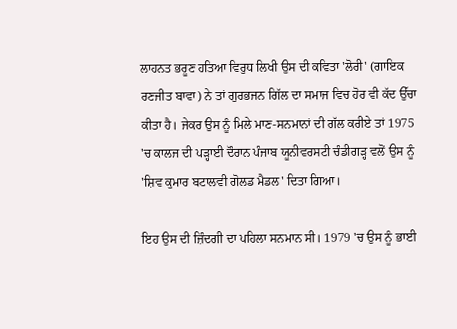ਲਾਹਨਤ ਭਰੂਣ ਹਤਿਆ ਵਿਰੁਧ ਲਿਖੀ ਉਸ ਦੀ ਕਵਿਤਾ 'ਲੋਰੀ' (ਗਾਇਕ ਰਣਜੀਤ ਬਾਵਾ) ਨੇ ਤਾਂ ਗੁਰਭਜਨ ਗਿੱਲ ਦਾ ਸਮਾਜ ਵਿਚ ਹੋਰ ਵੀ ਕੱਦ ਉੱਚਾ ਕੀਤਾ ਹੈ। ਜੇਕਰ ਉਸ ਨੂੰ ਮਿਲੇ ਮਾਣ-ਸਨਮਾਨਾਂ ਦੀ ਗੱਲ ਕਰੀਏ ਤਾਂ 1975 'ਚ ਕਾਲਜ ਦੀ ਪੜ੍ਹਾਈ ਦੌਰਾਨ ਪੰਜਾਬ ਯੂਨੀਵਰਸਟੀ ਚੰਡੀਗੜ੍ਹ ਵਲੋਂ ਉਸ ਨੂੰ 'ਸ਼ਿਵ ਕੁਮਾਰ ਬਟਾਲਵੀ ਗੋਲਡ ਮੈਡਲ' ਦਿਤਾ ਗਿਆ।

ਇਹ ਉਸ ਦੀ ਜ਼ਿੰਦਗੀ ਦਾ ਪਹਿਲਾ ਸਨਮਾਨ ਸੀ। 1979 'ਚ ਉਸ ਨੂੰ ਭਾਈ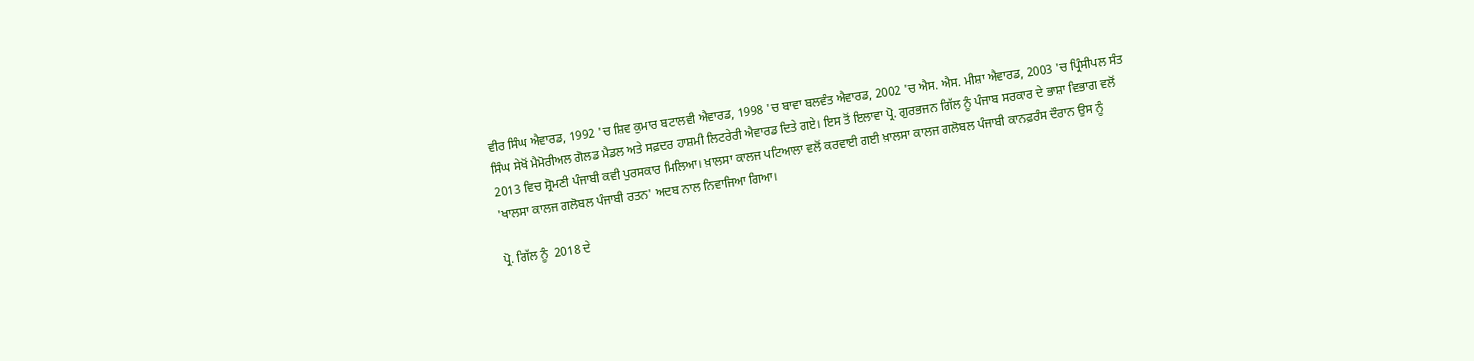ਵੀਰ ਸਿੰਘ ਐਵਾਰਡ, 1992 'ਚ ਸ਼ਿਵ ਕੁਮਾਰ ਬਟਾਲਵੀ ਐਵਾਰਡ, 1998 'ਚ ਬਾਵਾ ਬਲਵੰਤ ਐਵਾਰਡ, 2002 'ਚ ਐਸ. ਐਸ. ਮੀਸ਼ਾ ਐਵਾਰਡ, 2003 'ਚ ਪ੍ਰਿੰਸੀਪਲ ਸੰਤ ਸਿੰਘ ਸੇਖੋਂ ਮੈਮੋਰੀਅਲ ਗੋਲਡ ਮੈਡਲ ਅਤੇ ਸਫ਼ਦਰ ਹਾਸ਼ਮੀ ਲਿਟਰੇਰੀ ਐਵਾਰਡ ਦਿਤੇ ਗਏ। ਇਸ ਤੋਂ ਇਲਾਵਾ ਪ੍ਰੋ. ਗੁਰਭਜਨ ਗਿੱਲ ਨੂੰ ਪੰਜਾਬ ਸਰਕਾਰ ਦੇ ਭਾਸ਼ਾ ਵਿਭਾਗ ਵਲੋਂ 2013 ਵਿਚ ਸ਼੍ਰੋਮਣੀ ਪੰਜਾਬੀ ਕਵੀ ਪੁਰਸਕਾਰ ਮਿਲਿਆ। ਖ਼ਾਲਸਾ ਕਾਲਜ ਪਟਿਆਲਾ ਵਲੋਂ ਕਰਵਾਈ ਗਈ ਖ਼ਾਲਸਾ ਕਾਲਜ ਗਲੋਬਲ ਪੰਜਾਬੀ ਕਾਨਫ਼ਰੰਸ ਦੌਰਾਨ ਉਸ ਨੂੰ 'ਖਾਲਸਾ ਕਾਲਜ ਗਲੋਬਲ ਪੰਜਾਬੀ ਰਤਨ' ਅਦਬ ਨਾਲ ਨਿਵਾਜਿਆ ਗਿਆ।

ਪ੍ਰੋ. ਗਿੱਲ ਨੂੰ  2018 ਦੇ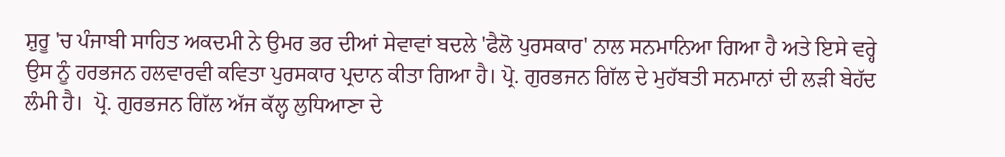ਸ਼ੁਰੂ 'ਚ ਪੰਜਾਬੀ ਸਾਹਿਤ ਅਕਦਮੀ ਨੇ ਉਮਰ ਭਰ ਦੀਆਂ ਸੇਵਾਵਾਂ ਬਦਲੇ 'ਫੈਲੋ ਪੁਰਸਕਾਰ' ਨਾਲ ਸਨਮਾਨਿਆ ਗਿਆ ਹੈ ਅਤੇ ਇਸੇ ਵਰ੍ਹੇ ਉਸ ਨੂੰ ਹਰਭਜਨ ਹਲਵਾਰਵੀ ਕਵਿਤਾ ਪੁਰਸਕਾਰ ਪ੍ਰਦਾਨ ਕੀਤਾ ਗਿਆ ਹੈ। ਪ੍ਰੋ. ਗੁਰਭਜਨ ਗਿੱਲ ਦੇ ਮੁਹੱਬਤੀ ਸਨਮਾਨਾਂ ਦੀ ਲੜੀ ਬੇਹੱਦ ਲੰਮੀ ਹੈ।  ਪ੍ਰੋ. ਗੁਰਭਜਨ ਗਿੱਲ ਅੱਜ ਕੱਲ੍ਹ ਲੁਧਿਆਣਾ ਦੇ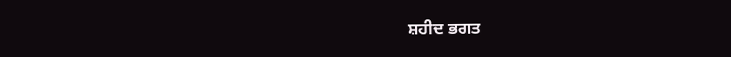ਸ਼ਹੀਦ ਭਗਤ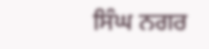ਸਿੰਘ ਨਗਰ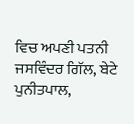ਵਿਚ ਅਪਣੀ ਪਤਨੀ ਜਸਵਿੰਦਰ ਗਿੱਲ, ਬੇਟੇ ਪੁਨੀਤਪਾਲ,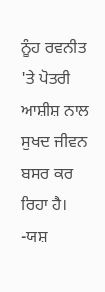ਨੂੰਹ ਰਵਨੀਤ 'ਤੇ ਪੋਤਰੀ ਆਸ਼ੀਸ਼ ਨਾਲ ਸੁਖਦ ਜੀਵਨ ਬਸਰ ਕਰ ਰਿਹਾ ਹੈ।
-ਯਸ਼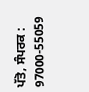ਪੱਤੋ, ਸੰਪਰਕ : 97000-55059